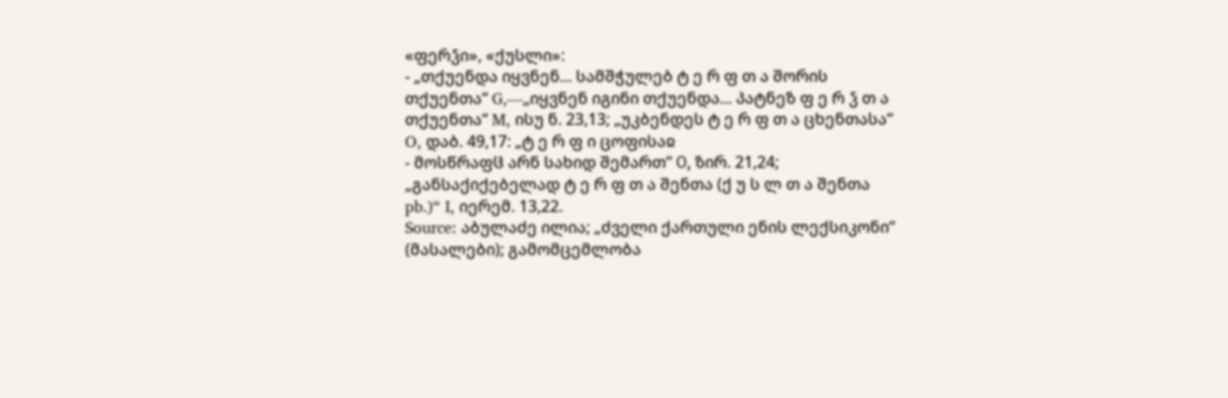«ფერჴი», «ქუსლი»:
- „თქუენდა იყვნენ... სამშჭულებ ტ ე რ ფ თ ა შორის თქუენთა“ G,—„იყვნენ იგინი თქუენდა... პატნეზ ფ ე რ ჴ თ ა თქუენთა“ M, ისუ ნ. 23,13; „უკბენდეს ტ ე რ ფ თ ა ცხენთასა“ O, დაბ. 49,17: „ტ ე რ ფ ი ცოფისაჲ
- მოსწრაფჱ არნ სახიდ შემართ“ Ο, ზირ. 21,24; „განსაქიქებელად ტ ე რ ფ თ ა შენთა (ქ უ ს ლ თ ა შენთა pb.)“ I, იერემ. 13,22.
Source: აბულაძე ილია; „ძველი ქართული ენის ლექსიკონი“ (მასალები); გამომცემლობა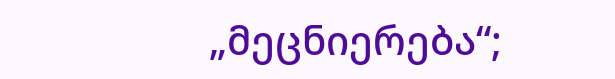„მეცნიერება“;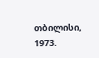თბილისი, 1973.